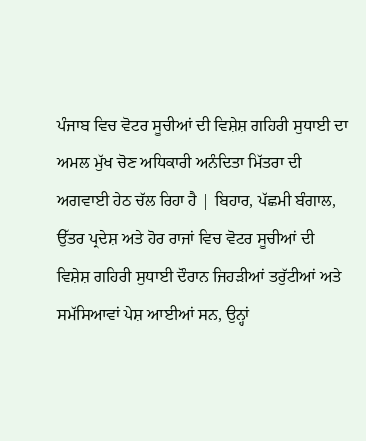ਪੰਜਾਬ ਵਿਚ ਵੋਟਰ ਸੂਚੀਆਂ ਦੀ ਵਿਸ਼ੇਸ਼ ਗਹਿਰੀ ਸੁਧਾਈ ਦਾ ਅਮਲ ਮੁੱਖ ਚੋਣ ਅਧਿਕਾਰੀ ਅਨੰਦਿਤਾ ਮਿੱਤਰਾ ਦੀ ਅਗਵਾਈ ਹੇਠ ਚੱਲ ਰਿਹਾ ਹੈ | ਬਿਹਾਰ, ਪੱਛਮੀ ਬੰਗਾਲ, ਉੱਤਰ ਪ੍ਰਦੇਸ਼ ਅਤੇ ਹੋਰ ਰਾਜਾਂ ਵਿਚ ਵੋਟਰ ਸੂਚੀਆਂ ਦੀ ਵਿਸ਼ੇਸ਼ ਗਹਿਰੀ ਸੁਧਾਈ ਦੌਰਾਨ ਜਿਹੜੀਆਂ ਤਰੁੱਟੀਆਂ ਅਤੇ ਸਮੱਸਿਆਵਾਂ ਪੇਸ਼ ਆਈਆਂ ਸਨ, ਉਨ੍ਹਾਂ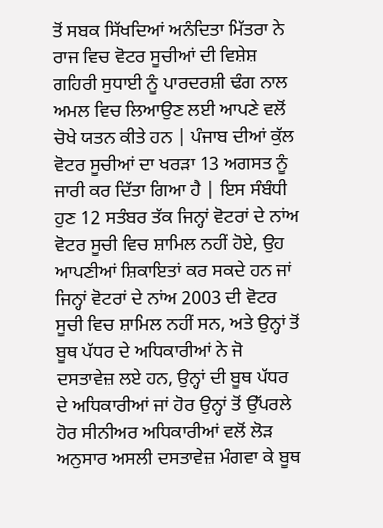ਤੋਂ ਸਬਕ ਸਿੱਖਦਿਆਂ ਅਨੰਦਿਤਾ ਮਿੱਤਰਾ ਨੇ ਰਾਜ ਵਿਚ ਵੋਟਰ ਸੂਚੀਆਂ ਦੀ ਵਿਸ਼ੇਸ਼ ਗਹਿਰੀ ਸੁਧਾਈ ਨੂੰ ਪਾਰਦਰਸ਼ੀ ਢੰਗ ਨਾਲ ਅਮਲ ਵਿਚ ਲਿਆਉਣ ਲਈ ਆਪਣੇ ਵਲੋਂ ਚੋਖੇ ਯਤਨ ਕੀਤੇ ਹਨ | ਪੰਜਾਬ ਦੀਆਂ ਕੁੱਲ ਵੋਟਰ ਸੂਚੀਆਂ ਦਾ ਖਰੜਾ 13 ਅਗਸਤ ਨੂੰ ਜਾਰੀ ਕਰ ਦਿੱਤਾ ਗਿਆ ਹੈ | ਇਸ ਸੰਬੰਧੀ ਹੁਣ 12 ਸਤੰਬਰ ਤੱਕ ਜਿਨ੍ਹਾਂ ਵੋਟਰਾਂ ਦੇ ਨਾਂਅ ਵੋਟਰ ਸੂਚੀ ਵਿਚ ਸ਼ਾਮਿਲ ਨਹੀਂ ਹੋਏ, ਉਹ ਆਪਣੀਆਂ ਸ਼ਿਕਾਇਤਾਂ ਕਰ ਸਕਦੇ ਹਨ ਜਾਂ ਜਿਨ੍ਹਾਂ ਵੋਟਰਾਂ ਦੇ ਨਾਂਅ 2003 ਦੀ ਵੋਟਰ ਸੂਚੀ ਵਿਚ ਸ਼ਾਮਿਲ ਨਹੀਂ ਸਨ, ਅਤੇ ਉਨ੍ਹਾਂ ਤੋਂ ਬੂਥ ਪੱਧਰ ਦੇ ਅਧਿਕਾਰੀਆਂ ਨੇ ਜੋ ਦਸਤਾਵੇਜ਼ ਲਏ ਹਨ, ਉਨ੍ਹਾਂ ਦੀ ਬੂਥ ਪੱਧਰ ਦੇ ਅਧਿਕਾਰੀਆਂ ਜਾਂ ਹੋਰ ਉਨ੍ਹਾਂ ਤੋਂ ਉੱਪਰਲੇ ਹੋਰ ਸੀਨੀਅਰ ਅਧਿਕਾਰੀਆਂ ਵਲੋਂ ਲੋੜ ਅਨੁਸਾਰ ਅਸਲੀ ਦਸਤਾਵੇਜ਼ ਮੰਗਵਾ ਕੇ ਬੂਥ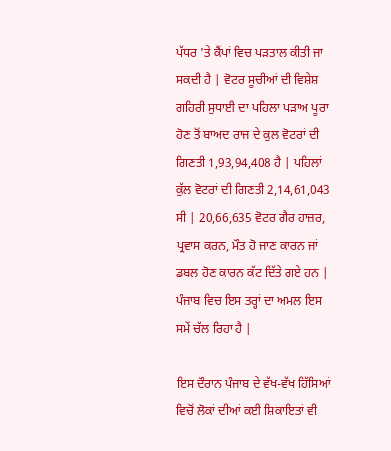ਪੱਧਰ 'ਤੇ ਕੈਂਪਾਂ ਵਿਚ ਪੜਤਾਲ ਕੀਤੀ ਜਾ ਸਕਦੀ ਹੈ | ਵੋਟਰ ਸੂਚੀਆਂ ਦੀ ਵਿਸ਼ੇਸ਼ ਗਹਿਰੀ ਸੁਧਾਈ ਦਾ ਪਹਿਲਾ ਪੜਾਅ ਪੂਰਾ ਹੋਣ ਤੋਂ ਬਾਅਦ ਰਾਜ ਦੇ ਕੁਲ ਵੋਟਰਾਂ ਦੀ ਗਿਣਤੀ 1,93,94,408 ਹੈ | ਪਹਿਲਾਂ ਕੁੱਲ ਵੋਟਰਾਂ ਦੀ ਗਿਣਤੀ 2,14,61,043 ਸੀ | 20,66,635 ਵੋਟਰ ਗੈਰ ਹਾਜ਼ਰ, ਪ੍ਰਵਾਸ ਕਰਨ, ਮੌਤ ਹੋ ਜਾਣ ਕਾਰਨ ਜਾਂ ਡਬਲ ਹੋਣ ਕਾਰਨ ਕੱਟ ਦਿੱਤੇ ਗਏ ਹਨ | ਪੰਜਾਬ ਵਿਚ ਇਸ ਤਰ੍ਹਾਂ ਦਾ ਅਮਲ ਇਸ ਸਮੇਂ ਚੱਲ ਰਿਹਾ ਹੈ |

ਇਸ ਦੌਰਾਨ ਪੰਜਾਬ ਦੇ ਵੱਖ-ਵੱਖ ਹਿੱਸਿਆਂ ਵਿਚੋਂ ਲੋਕਾਂ ਦੀਆਂ ਕਈ ਸ਼ਿਕਾਇਤਾਂ ਵੀ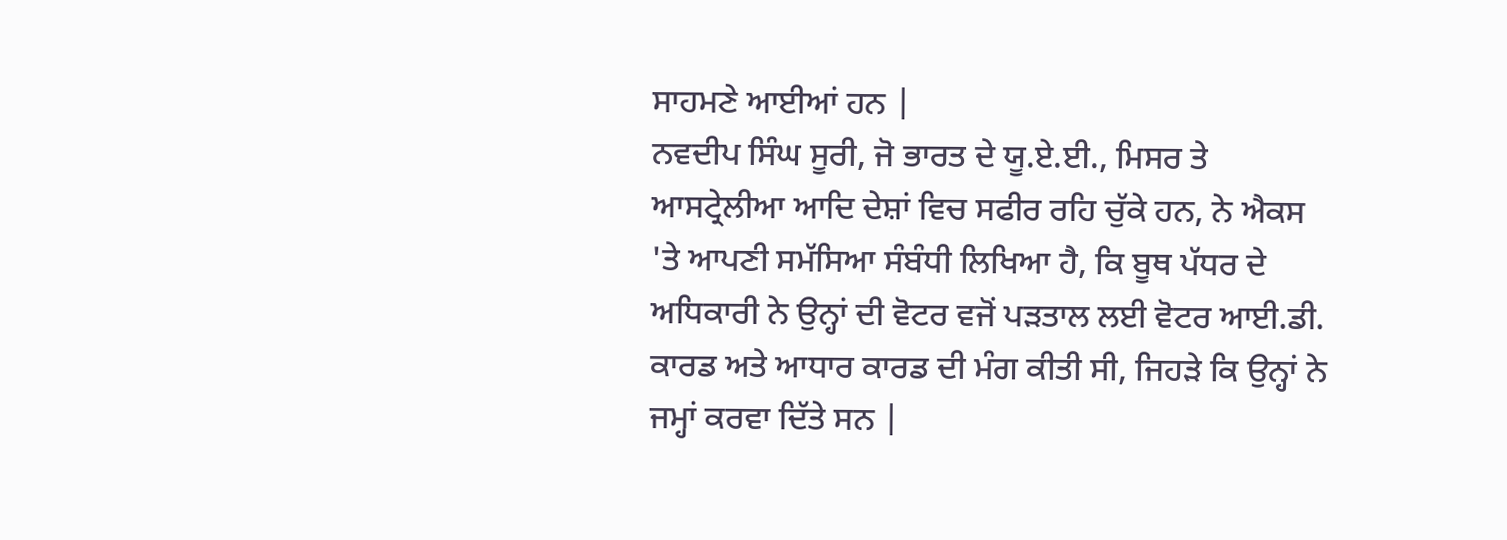ਸਾਹਮਣੇ ਆਈਆਂ ਹਨ |
ਨਵਦੀਪ ਸਿੰਘ ਸੂਰੀ, ਜੋ ਭਾਰਤ ਦੇ ਯੂ.ਏ.ਈ., ਮਿਸਰ ਤੇ ਆਸਟ੍ਰੇਲੀਆ ਆਦਿ ਦੇਸ਼ਾਂ ਵਿਚ ਸਫੀਰ ਰਹਿ ਚੁੱਕੇ ਹਨ, ਨੇ ਐਕਸ 'ਤੇ ਆਪਣੀ ਸਮੱਸਿਆ ਸੰਬੰਧੀ ਲਿਖਿਆ ਹੈ, ਕਿ ਬੂਥ ਪੱਧਰ ਦੇ ਅਧਿਕਾਰੀ ਨੇ ਉਨ੍ਹਾਂ ਦੀ ਵੋਟਰ ਵਜੋਂ ਪੜਤਾਲ ਲਈ ਵੋਟਰ ਆਈ.ਡੀ. ਕਾਰਡ ਅਤੇ ਆਧਾਰ ਕਾਰਡ ਦੀ ਮੰਗ ਕੀਤੀ ਸੀ, ਜਿਹੜੇ ਕਿ ਉਨ੍ਹਾਂ ਨੇ ਜਮ੍ਹਾਂ ਕਰਵਾ ਦਿੱਤੇ ਸਨ |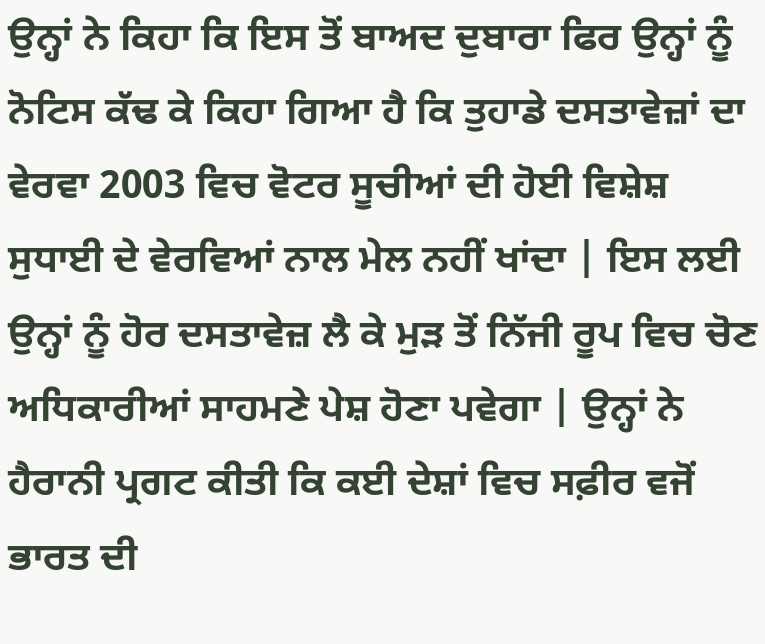ਉਨ੍ਹਾਂ ਨੇ ਕਿਹਾ ਕਿ ਇਸ ਤੋਂ ਬਾਅਦ ਦੁਬਾਰਾ ਫਿਰ ਉਨ੍ਹਾਂ ਨੂੰ ਨੋਟਿਸ ਕੱਢ ਕੇ ਕਿਹਾ ਗਿਆ ਹੈ ਕਿ ਤੁਹਾਡੇ ਦਸਤਾਵੇਜ਼ਾਂ ਦਾ ਵੇਰਵਾ 2003 ਵਿਚ ਵੋਟਰ ਸੂਚੀਆਂ ਦੀ ਹੋਈ ਵਿਸ਼ੇਸ਼ ਸੁਧਾਈ ਦੇ ਵੇਰਵਿਆਂ ਨਾਲ ਮੇਲ ਨਹੀਂ ਖਾਂਦਾ | ਇਸ ਲਈ ਉਨ੍ਹਾਂ ਨੂੰ ਹੋਰ ਦਸਤਾਵੇਜ਼ ਲੈ ਕੇ ਮੁੜ ਤੋਂ ਨਿੱਜੀ ਰੂਪ ਵਿਚ ਚੋਣ ਅਧਿਕਾਰੀਆਂ ਸਾਹਮਣੇ ਪੇਸ਼ ਹੋਣਾ ਪਵੇਗਾ | ਉਨ੍ਹਾਂ ਨੇ ਹੈਰਾਨੀ ਪ੍ਰਗਟ ਕੀਤੀ ਕਿ ਕਈ ਦੇਸ਼ਾਂ ਵਿਚ ਸਫ਼ੀਰ ਵਜੋਂ ਭਾਰਤ ਦੀ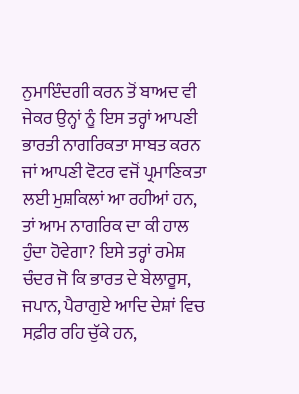ਨੁਮਾਇੰਦਗੀ ਕਰਨ ਤੋਂ ਬਾਅਦ ਵੀ ਜੇਕਰ ਉਨ੍ਹਾਂ ਨੂੰ ਇਸ ਤਰ੍ਹਾਂ ਆਪਣੀ ਭਾਰਤੀ ਨਾਗਰਿਕਤਾ ਸਾਬਤ ਕਰਨ ਜਾਂ ਆਪਣੀ ਵੋਟਰ ਵਜੋਂ ਪ੍ਰਮਾਣਿਕਤਾ ਲਈ ਮੁਸ਼ਕਿਲਾਂ ਆ ਰਹੀਆਂ ਹਨ, ਤਾਂ ਆਮ ਨਾਗਰਿਕ ਦਾ ਕੀ ਹਾਲ ਹੁੰਦਾ ਹੋਵੇਗਾ? ਇਸੇ ਤਰ੍ਹਾਂ ਰਮੇਸ਼ ਚੰਦਰ ਜੋ ਕਿ ਭਾਰਤ ਦੇ ਬੇਲਾਰੂਸ, ਜਪਾਨ, ਪੈਰਾਗੁਏ ਆਦਿ ਦੇਸ਼ਾਂ ਵਿਚ ਸਫ਼ੀਰ ਰਹਿ ਚੁੱਕੇ ਹਨ,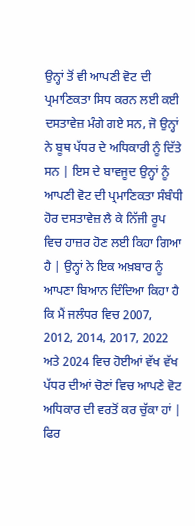ਉਨ੍ਹਾਂ ਤੋਂ ਵੀ ਆਪਣੀ ਵੋਟ ਦੀ ਪ੍ਰਮਾਣਿਕਤਾ ਸਿਧ ਕਰਨ ਲਈ ਕਈ ਦਸਤਾਵੇਜ਼ ਮੰਗੇ ਗਏ ਸਨ, ਜੋ ਉਨ੍ਹਾਂ ਨੇ ਬੂਥ ਪੱਧਰ ਦੇ ਅਧਿਕਾਰੀ ਨੂੰ ਦਿੱਤੇ ਸਨ | ਇਸ ਦੇ ਬਾਵਜੂਦ ਉਨ੍ਹਾਂ ਨੂੰ ਆਪਣੀ ਵੋਟ ਦੀ ਪ੍ਰਮਾਣਿਕਤਾ ਸੰਬੰਧੀ ਹੋਰ ਦਸਤਾਵੇਜ਼ ਲੈ ਕੇ ਨਿੱਜੀ ਰੂਪ ਵਿਚ ਹਾਜ਼ਰ ਹੋਣ ਲਈ ਕਿਹਾ ਗਿਆ ਹੈ | ਉਨ੍ਹਾਂ ਨੇ ਇਕ ਅਖ਼ਬਾਰ ਨੂੰ ਆਪਣਾ ਬਿਆਨ ਦਿੰਦਿਆ ਕਿਹਾ ਹੈ ਕਿ ਮੈਂ ਜਲੰਧਰ ਵਿਚ 2007, 2012, 2014, 2017, 2022 ਅਤੇ 2024 ਵਿਚ ਹੋਈਆਂ ਵੱਖ ਵੱਖ ਪੱਧਰ ਦੀਆਂ ਚੋਣਾਂ ਵਿਚ ਆਪਣੇ ਵੋਟ ਅਧਿਕਾਰ ਦੀ ਵਰਤੋਂ ਕਰ ਚੁੱਕਾ ਹਾਂ | ਫਿਰ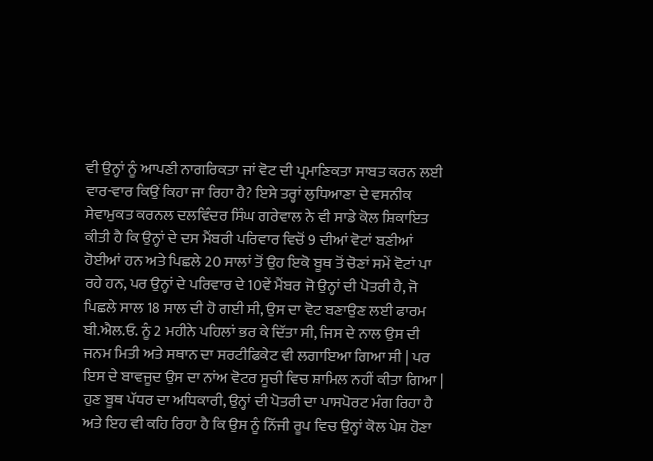ਵੀ ਉਨ੍ਹਾਂ ਨੂੰ ਆਪਣੀ ਨਾਗਰਿਕਤਾ ਜਾਂ ਵੋਟ ਦੀ ਪ੍ਰਮਾਣਿਕਤਾ ਸਾਬਤ ਕਰਨ ਲਈ ਵਾਰ-ਵਾਰ ਕਿਉਂ ਕਿਹਾ ਜਾ ਰਿਹਾ ਹੈ? ਇਸੇ ਤਰ੍ਹਾਂ ਲੁਧਿਆਣਾ ਦੇ ਵਸਨੀਕ ਸੇਵਾਮੁਕਤ ਕਰਨਲ ਦਲਵਿੰਦਰ ਸਿੰਘ ਗਰੇਵਾਲ ਨੇ ਵੀ ਸਾਡੇ ਕੋਲ ਸ਼ਿਕਾਇਤ ਕੀਤੀ ਹੈ ਕਿ ਉਨ੍ਹਾਂ ਦੇ ਦਸ ਮੈਂਬਰੀ ਪਰਿਵਾਰ ਵਿਚੋਂ 9 ਦੀਆਂ ਵੋਟਾਂ ਬਣੀਆਂ ਹੋਈਆਂ ਹਨ ਅਤੇ ਪਿਛਲੇ 20 ਸਾਲਾਂ ਤੋਂ ਉਹ ਇਕੋ ਬੂਥ ਤੋਂ ਚੋਣਾਂ ਸਮੇਂ ਵੋਟਾਂ ਪਾ ਰਹੇ ਹਨ, ਪਰ ਉਨ੍ਹਾਂ ਦੇ ਪਰਿਵਾਰ ਦੇ 10ਵੇਂ ਮੈਂਬਰ ਜੋ ਉਨ੍ਹਾਂ ਦੀ ਪੋਤਰੀ ਹੈ, ਜੋ ਪਿਛਲੇ ਸਾਲ 18 ਸਾਲ ਦੀ ਹੋ ਗਈ ਸੀ, ਉਸ ਦਾ ਵੋਟ ਬਣਾਉਣ ਲਈ ਫਾਰਮ ਬੀ.ਐਲ.ਓ. ਨੂੰ 2 ਮਹੀਨੇ ਪਹਿਲਾਂ ਭਰ ਕੇ ਦਿੱਤਾ ਸੀ, ਜਿਸ ਦੇ ਨਾਲ ਉਸ ਦੀ ਜਨਮ ਮਿਤੀ ਅਤੇ ਸਥਾਨ ਦਾ ਸਰਟੀਫਿਕੇਟ ਵੀ ਲਗਾਇਆ ਗਿਆ ਸੀ | ਪਰ ਇਸ ਦੇ ਬਾਵਜੂਦ ਉਸ ਦਾ ਨਾਂਅ ਵੋਟਰ ਸੂਚੀ ਵਿਚ ਸ਼ਾਮਿਲ ਨਹੀਂ ਕੀਤਾ ਗਿਆ | ਹੁਣ ਬੂਥ ਪੱਧਰ ਦਾ ਅਧਿਕਾਰੀ, ਉਨ੍ਹਾਂ ਦੀ ਪੋਤਰੀ ਦਾ ਪਾਸਪੋਰਟ ਮੰਗ ਰਿਹਾ ਹੈ ਅਤੇ ਇਹ ਵੀ ਕਹਿ ਰਿਹਾ ਹੈ ਕਿ ਉਸ ਨੂੰ ਨਿੱਜੀ ਰੂਪ ਵਿਚ ਉਨ੍ਹਾਂ ਕੋਲ ਪੇਸ਼ ਹੋਣਾ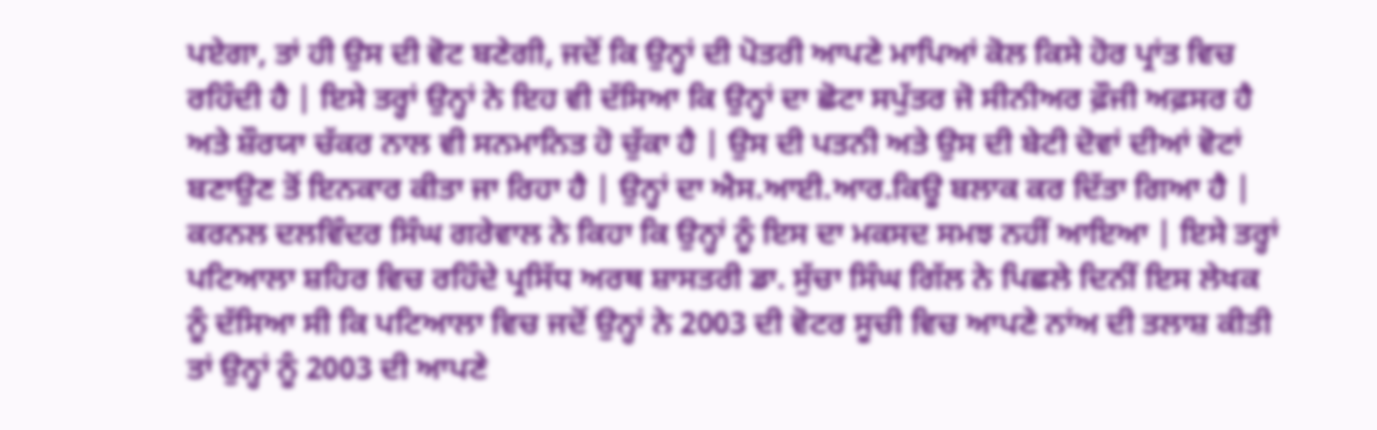ਪਏਗਾ, ਤਾਂ ਹੀ ਉਸ ਦੀ ਵੋਟ ਬਣੇਗੀ, ਜਦੋਂ ਕਿ ਉਨ੍ਹਾਂ ਦੀ ਪੋਤਰੀ ਆਪਣੇ ਮਾਪਿਆਂ ਕੋਲ ਕਿਸੇ ਹੋਰ ਪ੍ਰਾਂਤ ਵਿਚ ਰਹਿੰਦੀ ਹੈ | ਇਸੇ ਤਰ੍ਹਾਂ ਉਨ੍ਹਾਂ ਨੇ ਇਹ ਵੀ ਦੱਸਿਆ ਕਿ ਉਨ੍ਹਾਂ ਦਾ ਛੋਟਾ ਸਪੁੱਤਰ ਜੋ ਸੀਨੀਅਰ ਫ਼ੌਜੀ ਅਫ਼ਸਰ ਹੈ ਅਤੇ ਸ਼ੌਰਯਾ ਚੱਕਰ ਨਾਲ ਵੀ ਸਨਮਾਨਿਤ ਹੋ ਚੁੱਕਾ ਹੈ | ਉਸ ਦੀ ਪਤਨੀ ਅਤੇ ਉਸ ਦੀ ਬੇਟੀ ਦੋਵਾਂ ਦੀਆਂ ਵੋਟਾਂ ਬਣਾਉਣ ਤੋਂ ਇਨਕਾਰ ਕੀਤਾ ਜਾ ਰਿਹਾ ਹੈ | ਉਨ੍ਹਾਂ ਦਾ ਐਸ.ਆਈ.ਆਰ.ਕਿਊ ਬਲਾਕ ਕਰ ਦਿੱਤਾ ਗਿਆ ਹੈ | ਕਰਨਲ ਦਲਵਿੰਦਰ ਸਿੰਘ ਗਰੇਵਾਲ ਨੇ ਕਿਹਾ ਕਿ ਉਨ੍ਹਾਂ ਨੂੰ ਇਸ ਦਾ ਮਕਸਦ ਸਮਝ ਨਹੀਂ ਆਇਆ | ਇਸੇ ਤਰ੍ਹਾਂ ਪਟਿਆਲਾ ਸ਼ਹਿਰ ਵਿਚ ਰਹਿੰਦੇ ਪ੍ਰਸਿੱਧ ਅਰਥ ਸ਼ਾਸਤਰੀ ਡਾ. ਸੁੱਚਾ ਸਿੰਘ ਗਿੱਲ ਨੇ ਪਿਛਲੇ ਦਿਨੀਂ ਇਸ ਲੇਖਕ ਨੂੰ ਦੱਸਿਆ ਸੀ ਕਿ ਪਟਿਆਲਾ ਵਿਚ ਜਦੋਂ ਉਨ੍ਹਾਂ ਨੇ 2003 ਦੀ ਵੋਟਰ ਸੂਚੀ ਵਿਚ ਆਪਣੇ ਨਾਂਅ ਦੀ ਤਲਾਸ਼ ਕੀਤੀ ਤਾਂ ਉਨ੍ਹਾਂ ਨੂੰ 2003 ਦੀ ਆਪਣੇ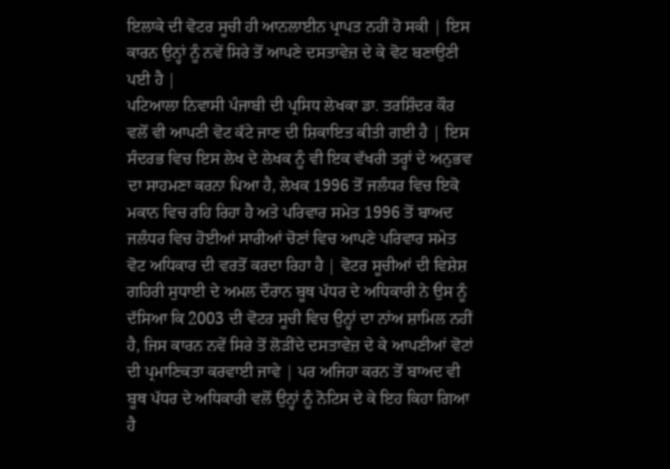ਇਲਾਕੇ ਦੀ ਵੋਟਰ ਸੂਚੀ ਹੀ ਆਨਲਾਈਨ ਪ੍ਰਾਪਤ ਨਹੀਂ ਹੋ ਸਕੀ | ਇਸ ਕਾਰਨ ਉਨ੍ਹਾਂ ਨੂੰ ਨਵੇਂ ਸਿਰੇ ਤੋਂ ਆਪਣੇ ਦਸਤਾਵੇਜ਼ ਦੇ ਕੇ ਵੋਟ ਬਣਾਉਣੀ ਪਈ ਹੈ |
ਪਟਿਆਲਾ ਨਿਵਾਸੀ ਪੰਜਾਬੀ ਦੀ ਪ੍ਰਸਿਧ ਲੇਖਕਾ ਡਾ. ਤਰਸ਼ਿੰਦਰ ਕੌਰ ਵਲੋਂ ਵੀ ਆਪਣੀ ਵੋਟ ਕੱਟੇ ਜਾਣ ਦੀ ਸ਼ਿਕਾਇਤ ਕੀਤੀ ਗਈ ਹੈ | ਇਸ ਸੰਦਰਭ ਵਿਚ ਇਸ ਲੇਖ ਦੇ ਲੇਖਕ ਨੂੰ ਵੀ ਇਕ ਵੱਖਰੀ ਤਰ੍ਹਾਂ ਦੇ ਅਨੁਭਵ ਦਾ ਸਾਹਮਣਾ ਕਰਨਾ ਪਿਆ ਹੈ, ਲੇਖਕ 1996 ਤੋਂ ਜਲੰਧਰ ਵਿਚ ਇਕੋ ਮਕਾਨ ਵਿਚ ਰਹਿ ਰਿਹਾ ਹੈ ਅਤੇ ਪਰਿਵਾਰ ਸਮੇਤ 1996 ਤੋਂ ਬਾਅਦ ਜਲੰਧਰ ਵਿਚ ਹੋਈਆਂ ਸਾਰੀਆਂ ਚੋਣਾਂ ਵਿਚ ਆਪਣੇ ਪਰਿਵਾਰ ਸਮੇਤ ਵੋਟ ਅਧਿਕਾਰ ਦੀ ਵਰਤੋਂ ਕਰਦਾ ਰਿਹਾ ਹੈ | ਵੋਟਰ ਸੂਚੀਆਂ ਦੀ ਵਿਸ਼ੇਸ਼ ਗਹਿਰੀ ਸੁਧਾਈ ਦੇ ਅਮਲ ਦੌਰਾਨ ਬੂਥ ਪੱਧਰ ਦੇ ਅਧਿਕਾਰੀ ਨੇ ਉਸ ਨੂੰ ਦੱਸਿਆ ਕਿ 2003 ਦੀ ਵੋਟਰ ਸੂਚੀ ਵਿਚ ਉਨ੍ਹਾਂ ਦਾ ਨਾਂਅ ਸ਼ਾਮਿਲ ਨਹੀਂ ਹੈ, ਜਿਸ ਕਾਰਨ ਨਵੇਂ ਸਿਰੇ ਤੋਂ ਲੋੜੀਂਦੇ ਦਸਤਾਵੇਜ਼ ਦੇ ਕੇ ਆਪਣੀਆਂ ਵੋਟਾਂ ਦੀ ਪ੍ਰਮਾਣਿਕਤਾ ਕਰਵਾਈ ਜਾਵੇ | ਪਰ ਅਜਿਹਾ ਕਰਨ ਤੋਂ ਬਾਅਦ ਵੀ ਬੂਥ ਪੱਧਰ ਦੇ ਅਧਿਕਾਰੀ ਵਲੋਂ ਉਨ੍ਹਾਂ ਨੂੰ ਨੋਟਿਸ ਦੇ ਕੇ ਇਹ ਕਿਹਾ ਗਿਆ ਹੈ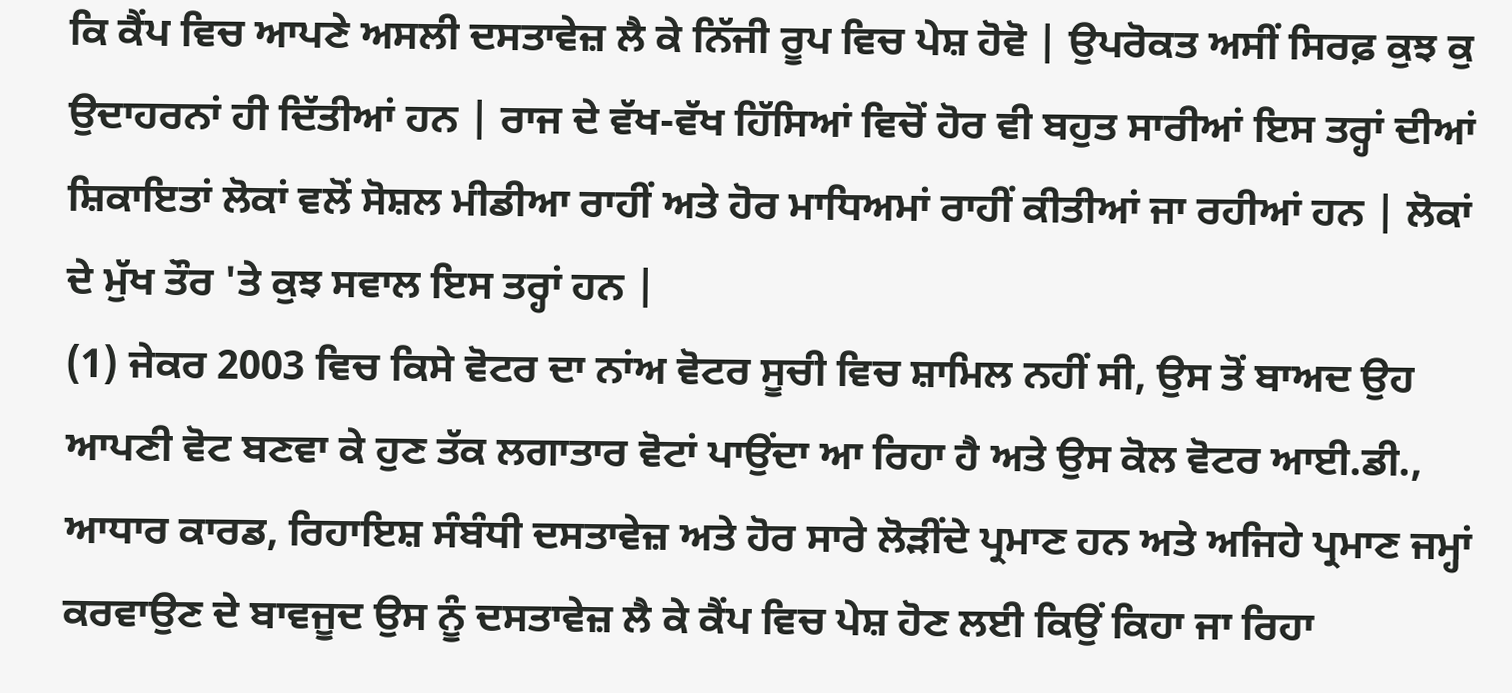ਕਿ ਕੈਂਪ ਵਿਚ ਆਪਣੇ ਅਸਲੀ ਦਸਤਾਵੇਜ਼ ਲੈ ਕੇ ਨਿੱਜੀ ਰੂਪ ਵਿਚ ਪੇਸ਼ ਹੋਵੋ | ਉਪਰੋਕਤ ਅਸੀਂ ਸਿਰਫ਼ ਕੁਝ ਕੁ ਉਦਾਹਰਨਾਂ ਹੀ ਦਿੱਤੀਆਂ ਹਨ | ਰਾਜ ਦੇ ਵੱਖ-ਵੱਖ ਹਿੱਸਿਆਂ ਵਿਚੋਂ ਹੋਰ ਵੀ ਬਹੁਤ ਸਾਰੀਆਂ ਇਸ ਤਰ੍ਹਾਂ ਦੀਆਂ ਸ਼ਿਕਾਇਤਾਂ ਲੋਕਾਂ ਵਲੋਂ ਸੋਸ਼ਲ ਮੀਡੀਆ ਰਾਹੀਂ ਅਤੇ ਹੋਰ ਮਾਧਿਅਮਾਂ ਰਾਹੀਂ ਕੀਤੀਆਂ ਜਾ ਰਹੀਆਂ ਹਨ | ਲੋਕਾਂ ਦੇ ਮੁੱਖ ਤੌਰ 'ਤੇ ਕੁਝ ਸਵਾਲ ਇਸ ਤਰ੍ਹਾਂ ਹਨ |
(1) ਜੇਕਰ 2003 ਵਿਚ ਕਿਸੇ ਵੋਟਰ ਦਾ ਨਾਂਅ ਵੋਟਰ ਸੂਚੀ ਵਿਚ ਸ਼ਾਮਿਲ ਨਹੀਂ ਸੀ, ਉਸ ਤੋਂ ਬਾਅਦ ਉਹ ਆਪਣੀ ਵੋਟ ਬਣਵਾ ਕੇ ਹੁਣ ਤੱਕ ਲਗਾਤਾਰ ਵੋਟਾਂ ਪਾਉਂਦਾ ਆ ਰਿਹਾ ਹੈ ਅਤੇ ਉਸ ਕੋਲ ਵੋਟਰ ਆਈ.ਡੀ., ਆਧਾਰ ਕਾਰਡ, ਰਿਹਾਇਸ਼ ਸੰਬੰਧੀ ਦਸਤਾਵੇਜ਼ ਅਤੇ ਹੋਰ ਸਾਰੇ ਲੋੜੀਂਦੇ ਪ੍ਰਮਾਣ ਹਨ ਅਤੇ ਅਜਿਹੇ ਪ੍ਰਮਾਣ ਜਮ੍ਹਾਂ ਕਰਵਾਉਣ ਦੇ ਬਾਵਜੂਦ ਉਸ ਨੂੰ ਦਸਤਾਵੇਜ਼ ਲੈ ਕੇ ਕੈਂਪ ਵਿਚ ਪੇਸ਼ ਹੋਣ ਲਈ ਕਿਉਂ ਕਿਹਾ ਜਾ ਰਿਹਾ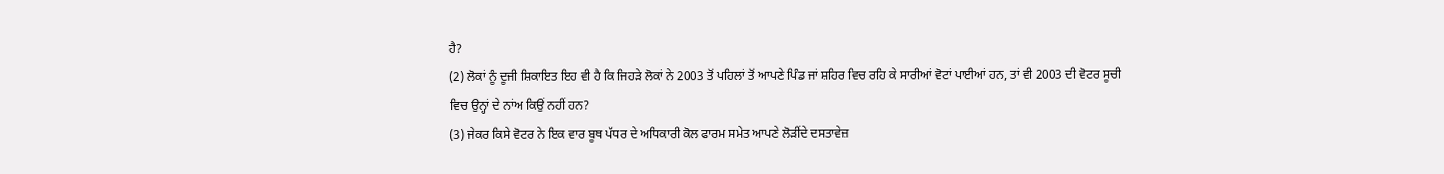ਹੈ?
(2) ਲੋਕਾਂ ਨੂੰ ਦੂਜੀ ਸ਼ਿਕਾਇਤ ਇਹ ਵੀ ਹੈ ਕਿ ਜਿਹੜੇ ਲੋਕਾਂ ਨੇ 2003 ਤੋਂ ਪਹਿਲਾਂ ਤੋਂ ਆਪਣੇ ਪਿੰਡ ਜਾਂ ਸ਼ਹਿਰ ਵਿਚ ਰਹਿ ਕੇ ਸਾਰੀਆਂ ਵੋਟਾਂ ਪਾਈਆਂ ਹਨ, ਤਾਂ ਵੀ 2003 ਦੀ ਵੋਟਰ ਸੂਚੀ ਵਿਚ ਉਨ੍ਹਾਂ ਦੇ ਨਾਂਅ ਕਿਉਂ ਨਹੀਂ ਹਨ?
(3) ਜੇਕਰ ਕਿਸੇ ਵੋਟਰ ਨੇ ਇਕ ਵਾਰ ਬੂਥ ਪੱਧਰ ਦੇ ਅਧਿਕਾਰੀ ਕੋਲ ਫਾਰਮ ਸਮੇਤ ਆਪਣੇ ਲੋੜੀਂਦੇ ਦਸਤਾਵੇਜ਼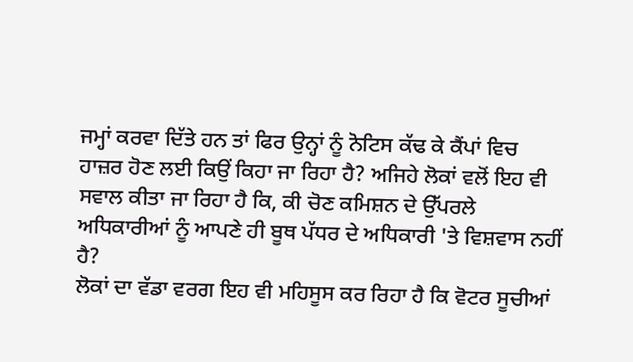ਜਮ੍ਹਾਂ ਕਰਵਾ ਦਿੱਤੇ ਹਨ ਤਾਂ ਫਿਰ ਉਨ੍ਹਾਂ ਨੂੰ ਨੋਟਿਸ ਕੱਢ ਕੇ ਕੈਂਪਾਂ ਵਿਚ ਹਾਜ਼ਰ ਹੋਣ ਲਈ ਕਿਉਂ ਕਿਹਾ ਜਾ ਰਿਹਾ ਹੈ? ਅਜਿਹੇ ਲੋਕਾਂ ਵਲੋਂ ਇਹ ਵੀ ਸਵਾਲ ਕੀਤਾ ਜਾ ਰਿਹਾ ਹੈ ਕਿ, ਕੀ ਚੋਣ ਕਮਿਸ਼ਨ ਦੇ ਉੱਪਰਲੇ ਅਧਿਕਾਰੀਆਂ ਨੂੰ ਆਪਣੇ ਹੀ ਬੂਥ ਪੱਧਰ ਦੇ ਅਧਿਕਾਰੀ 'ਤੇ ਵਿਸ਼ਵਾਸ ਨਹੀਂ ਹੈ?
ਲੋਕਾਂ ਦਾ ਵੱਡਾ ਵਰਗ ਇਹ ਵੀ ਮਹਿਸੂਸ ਕਰ ਰਿਹਾ ਹੈ ਕਿ ਵੋਟਰ ਸੂਚੀਆਂ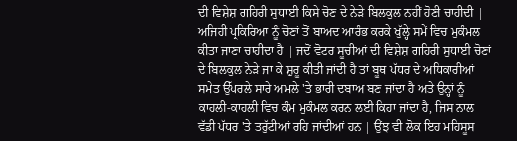ਦੀ ਵਿਸ਼ੇਸ਼ ਗਹਿਰੀ ਸੁਧਾਈ ਕਿਸੇ ਚੋਣ ਦੇ ਨੇੜੇ ਬਿਲਕੁਲ ਨਹੀਂ ਹੋਣੀ ਚਾਹੀਦੀ | ਅਜਿਹੀ ਪ੍ਰਕਿਰਿਆ ਨੂੰ ਚੋਣਾਂ ਤੋਂ ਬਾਅਦ ਆਰੰਭ ਕਰਕੇ ਖੁੱਲ੍ਹੇ ਸਮੇਂ ਵਿਚ ਮੁਕੰਮਲ ਕੀਤਾ ਜਾਣਾ ਚਾਹੀਦਾ ਹੈ | ਜਦੋਂ ਵੋਟਰ ਸੂਚੀਆਂ ਦੀ ਵਿਸ਼ੇਸ਼ ਗਹਿਰੀ ਸੁਧਾਈ ਚੋਣਾਂ ਦੇ ਬਿਲਕੁਲ ਨੇੜੇ ਜਾ ਕੇ ਸ਼ੁਰੂ ਕੀਤੀ ਜਾਂਦੀ ਹੈ ਤਾਂ ਬੂਥ ਪੱਧਰ ਦੇ ਅਧਿਕਾਰੀਆਂ ਸਮੇਤ ਉੱਪਰਲੇ ਸਾਰੇ ਅਮਲੇ 'ਤੇ ਭਾਰੀ ਦਬਾਅ ਬਣ ਜਾਂਦਾ ਹੈ ਅਤੇ ਉਨ੍ਹਾਂ ਨੂੰ ਕਾਹਲੀ-ਕਾਹਲੀ ਵਿਚ ਕੰਮ ਮੁਕੰਮਲ ਕਰਨ ਲਈ ਕਿਹਾ ਜਾਂਦਾ ਹੈ, ਜਿਸ ਨਾਲ ਵੱਡੀ ਪੱਧਰ 'ਤੇ ਤਰੁੱਟੀਆਂ ਰਹਿ ਜਾਂਦੀਆਂ ਹਨ | ਉਂਝ ਵੀ ਲੋਕ ਇਹ ਮਹਿਸੂਸ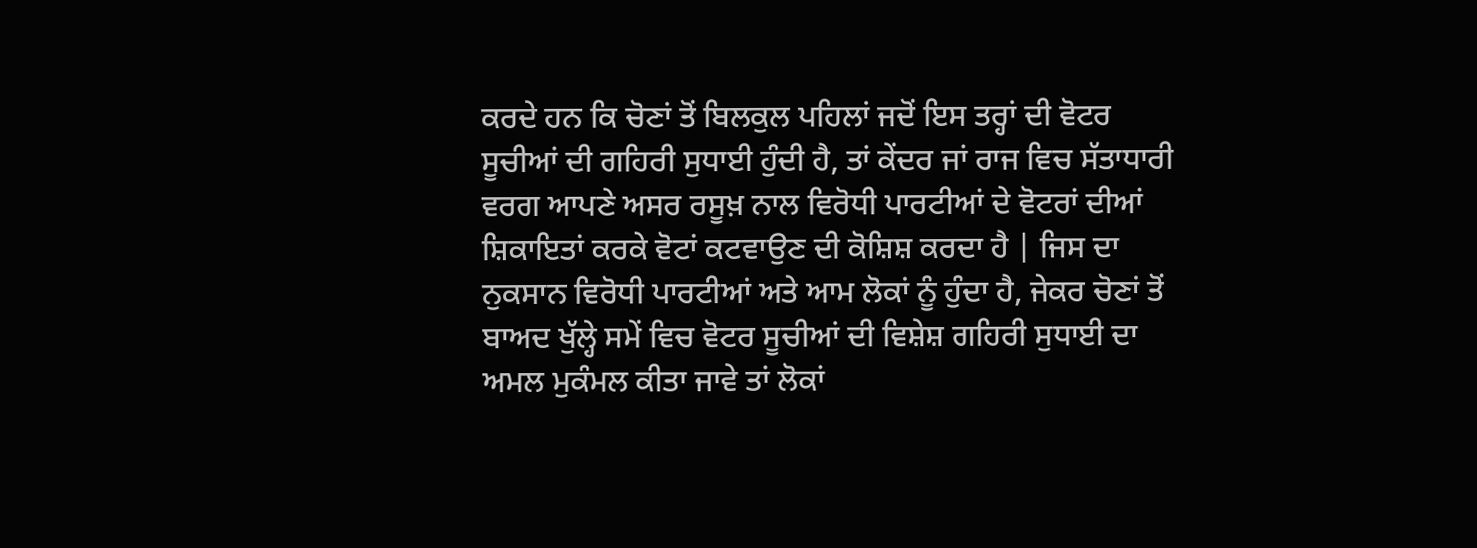ਕਰਦੇ ਹਨ ਕਿ ਚੋਣਾਂ ਤੋਂ ਬਿਲਕੁਲ ਪਹਿਲਾਂ ਜਦੋਂ ਇਸ ਤਰ੍ਹਾਂ ਦੀ ਵੋਟਰ ਸੂਚੀਆਂ ਦੀ ਗਹਿਰੀ ਸੁਧਾਈ ਹੁੰਦੀ ਹੈ, ਤਾਂ ਕੇਂਦਰ ਜਾਂ ਰਾਜ ਵਿਚ ਸੱਤਾਧਾਰੀ ਵਰਗ ਆਪਣੇ ਅਸਰ ਰਸੂਖ਼ ਨਾਲ ਵਿਰੋਧੀ ਪਾਰਟੀਆਂ ਦੇ ਵੋਟਰਾਂ ਦੀਆਂ ਸ਼ਿਕਾਇਤਾਂ ਕਰਕੇ ਵੋਟਾਂ ਕਟਵਾਉਣ ਦੀ ਕੋਸ਼ਿਸ਼ ਕਰਦਾ ਹੈ | ਜਿਸ ਦਾ ਨੁਕਸਾਨ ਵਿਰੋਧੀ ਪਾਰਟੀਆਂ ਅਤੇ ਆਮ ਲੋਕਾਂ ਨੂੰ ਹੁੰਦਾ ਹੈ, ਜੇਕਰ ਚੋਣਾਂ ਤੋਂ ਬਾਅਦ ਖੁੱਲ੍ਹੇ ਸਮੇਂ ਵਿਚ ਵੋਟਰ ਸੂਚੀਆਂ ਦੀ ਵਿਸ਼ੇਸ਼ ਗਹਿਰੀ ਸੁਧਾਈ ਦਾ ਅਮਲ ਮੁਕੰਮਲ ਕੀਤਾ ਜਾਵੇ ਤਾਂ ਲੋਕਾਂ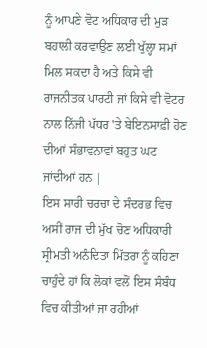ਨੂੰ ਆਪਣੇ ਵੋਟ ਅਧਿਕਾਰ ਦੀ ਮੁੜ ਬਹਾਲੀ ਕਰਵਾਉਣ ਲਈ ਖੁੱਲ੍ਹਾ ਸਮਾਂ ਮਿਲ ਸਕਦਾ ਹੈ ਅਤੇ ਕਿਸੇ ਵੀ ਰਾਜਨੀਤਕ ਪਾਰਟੀ ਜਾਂ ਕਿਸੇ ਵੀ ਵੋਟਰ ਨਾਲ ਨਿੱਜੀ ਪੱਧਰ 'ਤੇ ਬੇਇਨਸਾਫ਼ੀ ਹੋਣ ਦੀਆਂ ਸੰਭਾਵਨਾਵਾਂ ਬਹੁਤ ਘਟ ਜਾਂਦੀਆਂ ਹਨ |
ਇਸ ਸਾਰੀ ਚਰਚਾ ਦੇ ਸੰਦਰਭ ਵਿਚ ਅਸੀਂ ਰਾਜ ਦੀ ਮੁੱਖ ਚੋਣ ਅਧਿਕਾਰੀ ਸ੍ਰੀਮਤੀ ਅਨੰਦਿਤਾ ਮਿੱਤਰਾ ਨੂੰ ਕਹਿਣਾ ਚਾਹੁੰਦੇ ਹਾਂ ਕਿ ਲੋਕਾਂ ਵਲੋਂ ਇਸ ਸੰਬੰਧ ਵਿਚ ਕੀਤੀਆਂ ਜਾ ਰਹੀਆਂ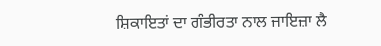ਸ਼ਿਕਾਇਤਾਂ ਦਾ ਗੰਭੀਰਤਾ ਨਾਲ ਜਾਇਜ਼ਾ ਲੈ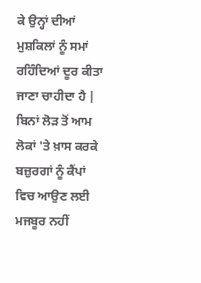ਕੇ ਉਨ੍ਹਾਂ ਦੀਆਂ ਮੁਸ਼ਕਿਲਾਂ ਨੂੰ ਸਮਾਂ ਰਹਿੰਦਿਆਂ ਦੂਰ ਕੀਤਾ ਜਾਣਾ ਚਾਹੀਦਾ ਹੈ | ਬਿਨਾਂ ਲੋੜ ਤੋਂ ਆਮ ਲੋਕਾਂ 'ਤੇ ਖ਼ਾਸ ਕਰਕੇ ਬਜ਼ੁਰਗਾਂ ਨੂੰ ਕੈਂਪਾਂ ਵਿਚ ਆਉਣ ਲਈ ਮਜਬੂਰ ਨਹੀਂ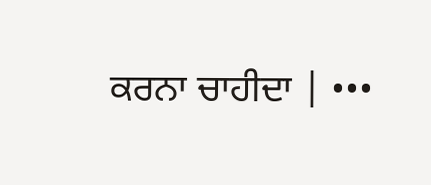ਕਰਨਾ ਚਾਹੀਦਾ | •••